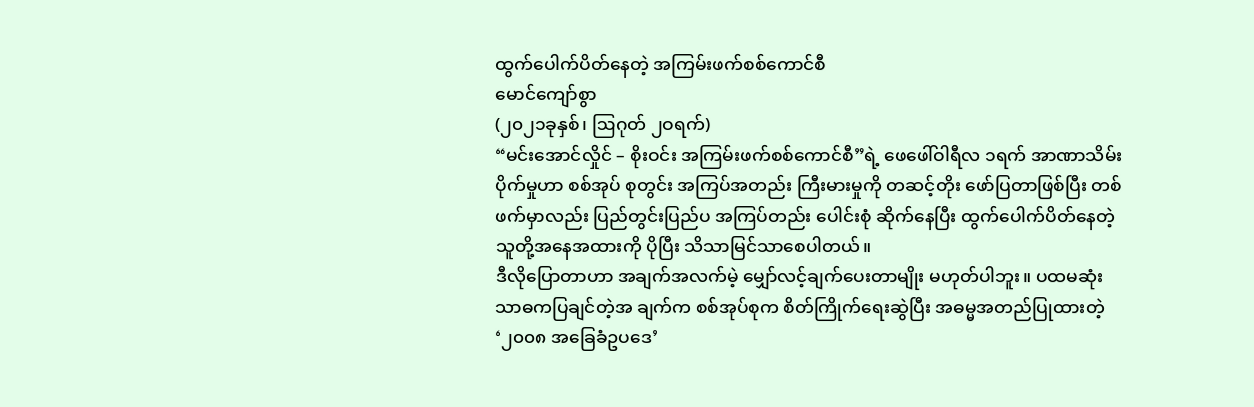ထွက်ပေါက်ပိတ်နေတဲ့ အကြမ်းဖက်စစ်ကောင်စီ
မောင်ကျော်စွာ
(၂၀၂၁ခုနှစ်၊ ဩဂုတ် ၂ဝရက်)
“မင်းအောင်လှိုင် – စိုးဝင်း အကြမ်းဖက်စစ်ကောင်စီ”ရဲ့ ဖေဖေါ်ဝါရီလ ၁ရက် အာဏာသိမ်းပိုက်မှုဟာ စစ်အုပ် စုတွင်း အကြပ်အတည်း ကြီးမားမှုကို တဆင့်တိုး ဖော်ပြတာဖြစ်ပြီး တစ်ဖက်မှာလည်း ပြည်တွင်းပြည်ပ အကြပ်တည်း ပေါင်းစုံ ဆိုက်နေပြီး ထွက်ပေါက်ပိတ်နေတဲ့ သူတို့အနေအထားကို ပိုပြီး သိသာမြင်သာစေပါတယ်။
ဒီလိုပြောတာဟာ အချက်အလက်မဲ့ မျှော်လင့်ချက်ပေးတာမျိုး မဟုတ်ပါဘူး။ ပထမဆုံး သာဓကပြချင်တဲ့အ ချက်က စစ်အုပ်စုက စိတ်ကြိုက်ရေးဆွဲပြီး အဓမ္မအတည်ပြုထားတဲ့ ‘၂၀၀၈ အခြေခံဥပဒေ’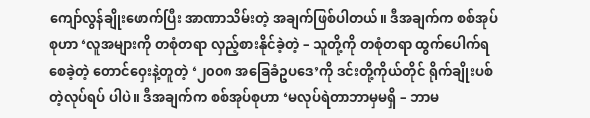ကျော်လွန်ချိုးဖောက်ပြီး အာဏာသိမ်းတဲ့ အချက်ဖြစ်ပါတယ်။ ဒီအချက်က စစ်အုပ်စုဟာ ‘လူအများကို တစုံတရာ လှည့်စားနိုင်ခဲ့တဲ့ – သူတို့ကို တစုံတရာ ထွက်ပေါက်ရစေခဲ့တဲ့ တောင်ဝှေးနဲ့တူတဲ့ ‘၂၀၀၈ အခြေခံဥပဒေ’ကို ဒင်းတို့ကိုယ်တိုင် ရိုက်ချိုးပစ်တဲ့လုပ်ရပ် ပါပဲ။ ဒီအချက်က စစ်အုပ်စုဟာ ‘မလုပ်ရဲတာဘာမှမရှိ – ဘာမ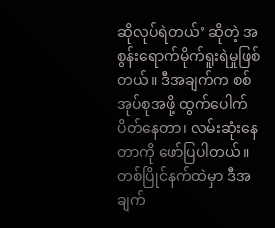ဆိုလုပ်ရဲတယ်’ ဆိုတဲ့ အစွန်းရောက်မိုက်ရူးရဲမှုဖြစ်တယ်။ ဒီအချက်က စစ်အုပ်စုအဖို့ ထွက်ပေါက်ပိတ်နေတာ၊ လမ်းဆုံးနေတာကို ဖော်ပြပါတယ်။
တစ်ပြိုင်နက်ထဲမှာ ဒီအချက်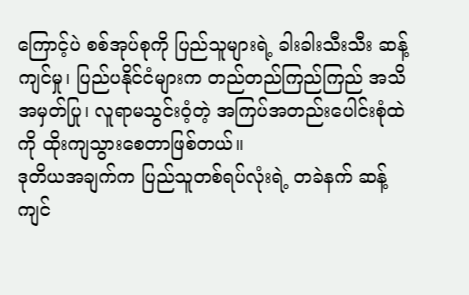ကြောင့်ပဲ စစ်အုပ်စုကို ပြည်သူများရဲ့ ခါးခါးသီးသီး ဆန့်ကျင်မှု၊ ပြည်ပနိုင်ငံများက တည်တည်ကြည်ကြည် အသိအမှတ်ပြု၊ လူရာမသွင်းဝံ့တဲ့ အကြပ်အတည်းပေါင်းစုံထဲကို ထိုးကျသွားစေတာဖြစ်တယ်။
ဒုတိယအချက်က ပြည်သူတစ်ရပ်လုံးရဲ့ တခဲနက် ဆန့်ကျင်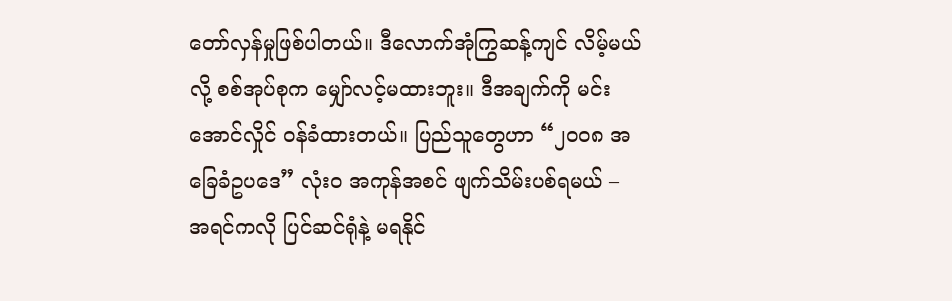တော်လှန်မှုဖြစ်ပါတယ်။ ဒီလောက်အုံကြွဆန့်ကျင် လိမ့်မယ်လို့ စစ်အုပ်စုက မျှော်လင့်မထားဘူး။ ဒီအချက်ကို မင်းအောင်လှိုင် ဝန်ခံထားတယ်။ ပြည်သူတွေဟာ “၂၀၀၈ အခြေခံဥပဒေ” လုံးဝ အကုန်အစင် ဖျက်သိမ်းပစ်ရမယ် – အရင်ကလို ပြင်ဆင်ရုံနဲ့ မရနိုင်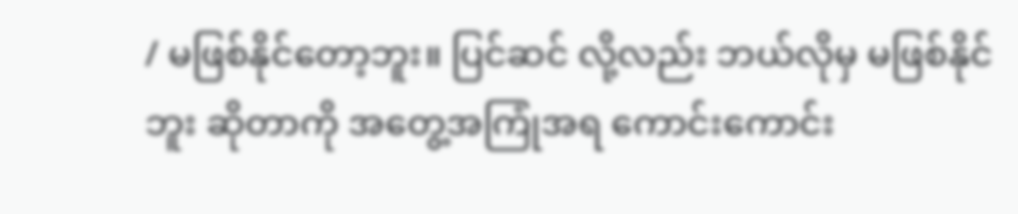/ မဖြစ်နိုင်တော့ဘူး။ ပြင်ဆင် လို့လည်း ဘယ်လိုမှ မဖြစ်နိုင်ဘူး ဆိုတာကို အတွေ့အကြုံအရ ကောင်းကောင်း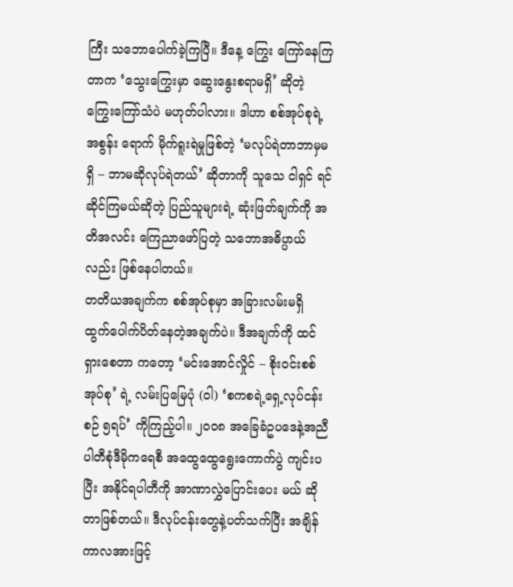ကြီး သဘောပေါက်ခဲ့ကြပြီ။ ဒီနေ့ ကြွေး ကြော်နေကြတာက ‘သွေးကြွေးမှာ ဆွေးနွေးစရာမရှိ’ ဆိုတဲ့ ကြွေးကြော်သံပဲ မဟုတ်ပါလား။ ဒါဟာ စစ်အုပ်စုရဲ့ အစွန်း ရောက် မိုက်ရူးရဲမှုဖြစ်တဲ့ ‘မလုပ်ရဲတာဘာမှမရှိ – ဘာမဆိုလုပ်ရဲတယ်’ ဆိုတာကို သူသေ ငါရှင် ရင်ဆိုင်ကြမယ်ဆိုတဲ့ ပြည်သူများရဲ့ ဆုံးဖြတ်ချက်ကို အတိအလင်း ကြေညာဖော်ပြတဲ့ သဘောအဓိပ္ပာယ်လည်း ဖြစ်နေပါတယ်။
တတိယအချက်က စစ်အုပ်စုမှာ အခြားလမ်းမရှိ ထွက်ပေါက်ပိတ်နေတဲ့အချက်ပဲ။ ဒီအချက်ကို ထင်ရှားစေတာ ကတော့ ‘မင်းအောင်လှိုင် – စိုးဝင်းစစ်အုပ်စု’ ရဲ့ လမ်းပြမြေပုံ (ဝါ) ‘စကစရဲ့ရှေ့လုပ်ငန်းစဉ် ၅ရပ်’ ကိုကြည့်ပါ။ ၂၀၀၈ အခြေခံဥပဒေနဲ့အညီ ပါတီစုံဒီမိုကရေစီ အထွေထွေရွေးကောက်ပွဲ ကျင်းပပြီး အနိုင်ရပါတီကို အာဏာလွှဲပြောင်းပေး မယ် ဆိုတာဖြစ်တယ်။ ဒီလုပ်ငန်းတွေနဲ့ပတ်သက်ပြီး အချိန်ကာလအားဖြင့်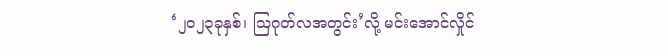‘၂၀၂၃ခုနှစ်၊ ဩဂုတ်လအတွင်း’လို့ မင်းအောင်လှိုင်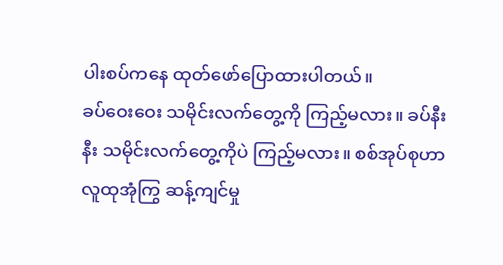ပါးစပ်ကနေ ထုတ်ဖော်ပြောထားပါတယ်။
ခပ်ဝေးဝေး သမိုင်းလက်တွေ့ကို ကြည့်မလား။ ခပ်နီးနီး သမိုင်းလက်တွေ့ကိုပဲ ကြည့်မလား။ စစ်အုပ်စုဟာ လူထုအုံကြွ ဆန့်ကျင်မှု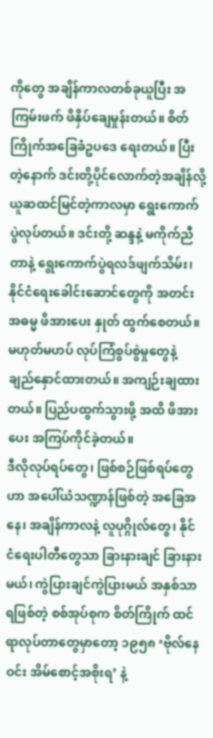ကိုတွေ အချိန်ကာလတစ်ခုယူပြီး အကြမ်းဖက် ဖိနှိပ်ချေမှုန်းတယ်။ စိတ်ကြိုက်အခြေခံဥပဒေ ရေးတယ်။ ပြီးတဲ့နောက် ဒင်းတို့ပိုင်လောက်တဲ့အချိန်လို့ ယူဆထင်မြင်တဲ့ကာလမှာ ရွေးကောက်ပွဲလုပ်တယ်။ ဒင်းတို့ ဆန္ဒနဲ့ မကိုက်ညီတာနဲ့ ရွေးကောက်ပွဲရလဒ်ဖျက်သိမ်း၊ နိုင်ငံရေးခေါင်းဆောင်တွေကို အတင်းအဓမ္မ ဖိအားပေး နှုတ် ထွက်စေတယ်။ မဟုတ်မဟပ် လုပ်ကြံစွပ်စွဲမှုတွေနဲ့ ချည်နှောင်ထားတယ်။ အကျဉ်းချထားတယ်။ ပြည်ပထွက်သွားဖို့ အထိ ဖိအားပေး အကြပ်ကိုင်ခဲ့တယ်။
ဒီလိုလုပ်ရပ်တွေ၊ ဖြစ်စဉ်ဖြစ်ရပ်တွေဟာ အပေါ်ယံသဏ္ဍာန်ဖြစ်တဲ့ အခြေအနေ၊ အချိန်ကာလနဲ့ လူပုဂ္ဂိုလ်တွေ၊ နိုင်ငံရေးပါတီတွေသာ ခြားနားချင် ခြားနားမယ်၊ ကွဲပြားချင်ကွဲပြားမယ် အနှစ်သာရဖြစ်တဲ့ စစ်အုပ်စုက စိတ်ကြိုက် ထင်ရာလုပ်တာတွေမှာတော့ ၁၉၅၈ ‘ဗိုလ်နေဝင်း အိမ်စောင့်အစိုးရ’ နဲ့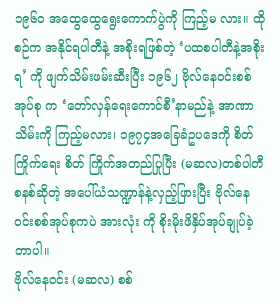၁၉၆ဝ အထွေထွေရွေးကောက်ပွဲကို ကြည့်မ လား။ ထိုစဉ်က အနိုင်ရပါတီနဲ့ အစိုးရဖြစ်တဲ့ ‘ပထစပါတီနဲ့အစိုးရ’ ကို ဖျက်သိမ်းဖမ်းဆီးပြီး ၁၉၆၂ ဗိုလ်နေဝင်းစစ်အုပ်စု က ‘တော်လှန်ရေးကောင်စီ’နာမည်နဲ့ အာဏာသိမ်းကို ကြည့်မလား၊ ၁၉၇၄အခြေခံဥပဒေကို စိတ်ကြိုက်ရေး စိတ် ကြိုက်အတည်ပြုပြီး (မဆလ)တစ်ပါတီစနစ်ဆိုတဲ့ အပေါ်ယံသဏ္ဍာန်နဲ့လှည့်ဖြားပြီး ဗိုလ်နေဝင်းစစ်အုပ်စုကပဲ အားလုံး ကို စိုးမိုးဖိနှိပ်အုပ်ချုပ်ခဲ့တာပါ။
ဗိုလ်နေဝင်း (မဆလ) စစ်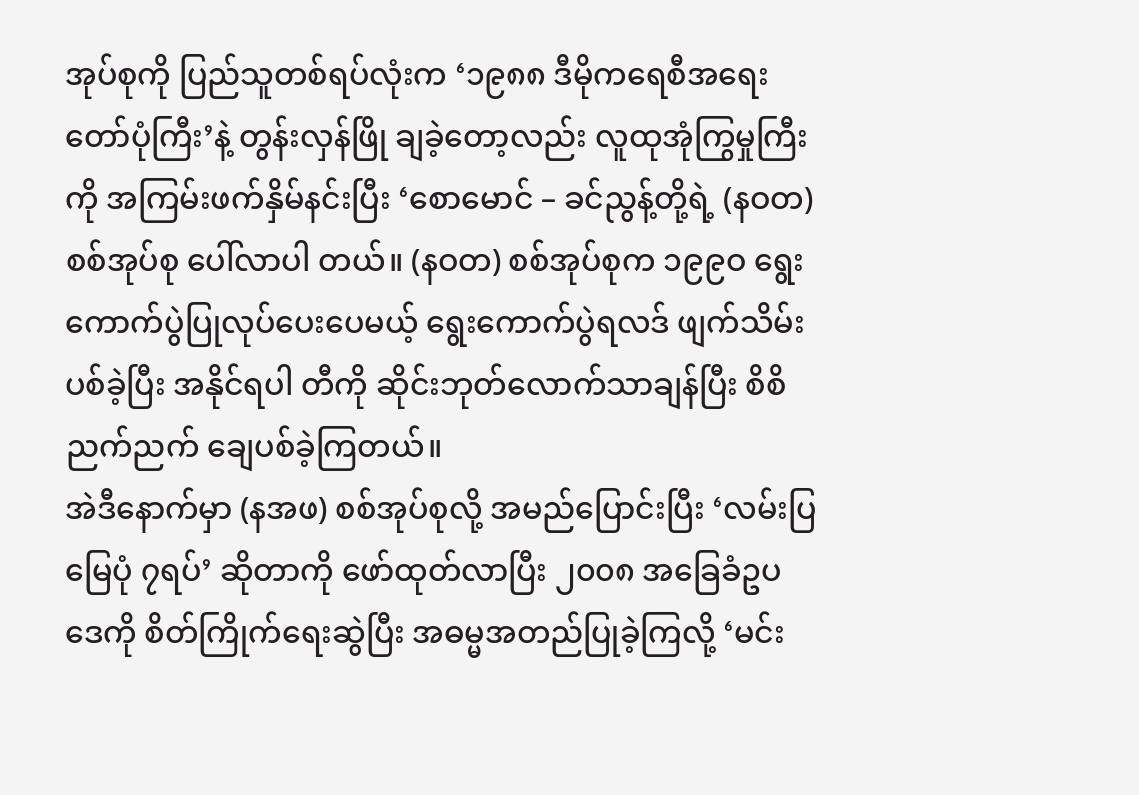အုပ်စုကို ပြည်သူတစ်ရပ်လုံးက ‘၁၉၈၈ ဒီမိုကရေစီအရေးတော်ပုံကြီး’နဲ့ တွန်းလှန်ဖြို ချခဲ့တော့လည်း လူထုအုံကြွမှုကြီးကို အကြမ်းဖက်နှိမ်နင်းပြီး ‘စောမောင် – ခင်ညွန့်တို့ရဲ့ (နဝတ) စစ်အုပ်စု ပေါ်လာပါ တယ်။ (နဝတ) စစ်အုပ်စုက ၁၉၉ဝ ရွေးကောက်ပွဲပြုလုပ်ပေးပေမယ့် ရွေးကောက်ပွဲရလဒ် ဖျက်သိမ်းပစ်ခဲ့ပြီး အနိုင်ရပါ တီကို ဆိုင်းဘုတ်လောက်သာချန်ပြီး စိစိညက်ညက် ချေပစ်ခဲ့ကြတယ်။
အဲဒီနောက်မှာ (နအဖ) စစ်အုပ်စုလို့ အမည်ပြောင်းပြီး ‘လမ်းပြမြေပုံ ၇ရပ်’ ဆိုတာကို ဖော်ထုတ်လာပြီး ၂၀၀၈ အခြေခံဥပဒေကို စိတ်ကြိုက်ရေးဆွဲပြီး အဓမ္မအတည်ပြုခဲ့ကြလို့ ‘မင်း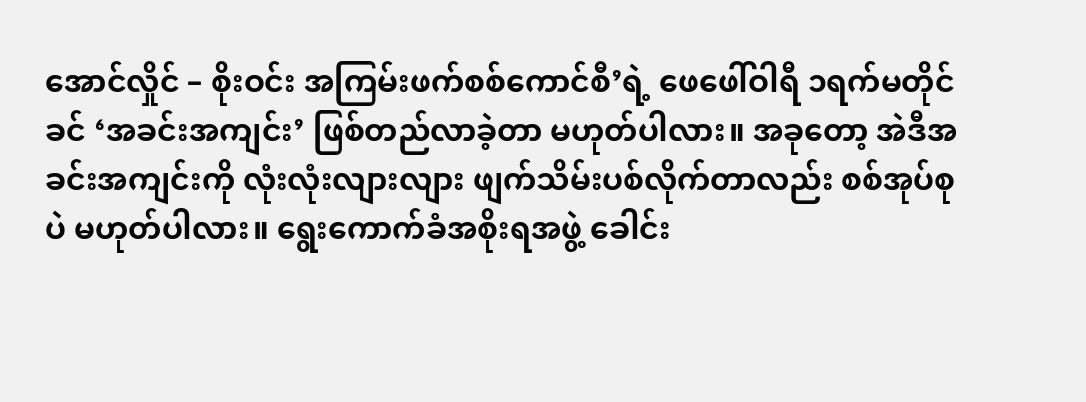အောင်လှိုင် – စိုးဝင်း အကြမ်းဖက်စစ်ကောင်စီ’ရဲ့ ဖေဖေါ်ဝါရီ ၁ရက်မတိုင်ခင် ‘အခင်းအကျင်း’ ဖြစ်တည်လာခဲ့တာ မဟုတ်ပါလား။ အခုတော့ အဲဒီအခင်းအကျင်းကို လုံးလုံးလျားလျား ဖျက်သိမ်းပစ်လိုက်တာလည်း စစ်အုပ်စုပဲ မဟုတ်ပါလား။ ရွေးကောက်ခံအစိုးရအဖွဲ့ ခေါင်း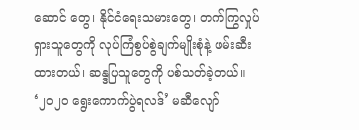ဆောင် တွေ၊ နိုင်ငံရေးသမားတွေ၊ တက်ကြွလှုပ်ရှားသူတွေကို လုပ်ကြံစွပ်စွဲချက်မျိုးစုံနဲ့ ဖမ်းဆီးထားတယ်၊ ဆန္ဒပြသူတွေကို ပစ်သတ်ခဲ့တယ်။ ‘၂၀၂ဝ ရွေးကောက်ပွဲရလဒ်’ မဆီလျော်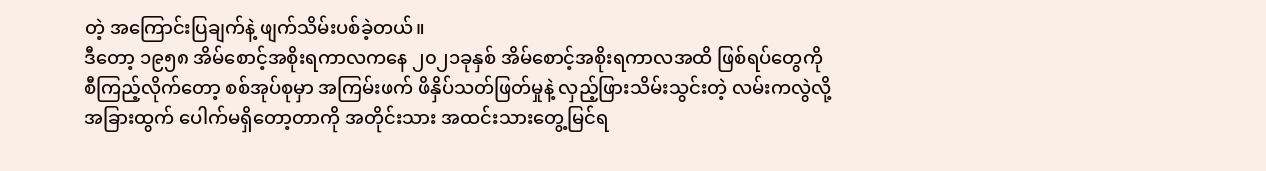တဲ့ အကြောင်းပြချက်နဲ့ ဖျက်သိမ်းပစ်ခဲ့တယ်။
ဒီတော့ ၁၉၅၈ အိမ်စောင့်အစိုးရကာလကနေ ၂၀၂၁ခုနှစ် အိမ်စောင့်အစိုးရကာလအထိ ဖြစ်ရပ်တွေကို စီကြည့်လိုက်တော့ စစ်အုပ်စုမှာ အကြမ်းဖက် ဖိနှိပ်သတ်ဖြတ်မှုနဲ့ လှည့်ဖြားသိမ်းသွင်းတဲ့ လမ်းကလွဲလို့ အခြားထွက် ပေါက်မရှိတော့တာကို အတိုင်းသား အထင်းသားတွေ့မြင်ရ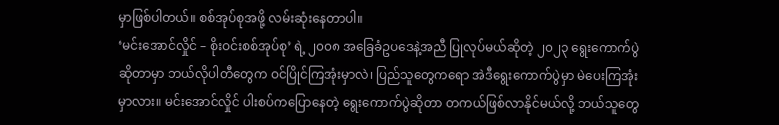မှာဖြစ်ပါတယ်။ စစ်အုပ်စုအဖို့ လမ်းဆုံးနေတာပါ။
‘မင်းအောင်လှိုင် – စိုးဝင်းစစ်အုပ်စု’ ရဲ့ ၂၀၀၈ အခြေခံဥပဒေနဲ့အညီ ပြုလုပ်မယ်ဆိုတဲ့ ၂၀၂၃ ရွေးကောက်ပွဲ ဆိုတာမှာ ဘယ်လိုပါတီတွေက ဝင်ပြိုင်ကြအုံးမှာလဲ၊ ပြည်သူတွေကရော အဲဒီရွေးကောက်ပွဲမှာ မဲပေးကြအုံးမှာလား။ မင်းအောင်လှိုင် ပါးစပ်ကပြောနေတဲ့ ရွေးကောက်ပွဲဆိုတာ တကယ်ဖြစ်လာနိုင်မယ်လို့ ဘယ်သူတွေ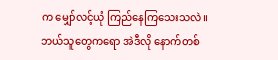က မျှော်လင့်ယုံ ကြည်နေကြသေးသလဲ။ ဘယ်သူတွေကရော အဲဒီလို နောက်တစ်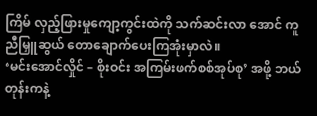ကြိမ် လှည့်ဖြားမှုကျော့ကွင်းထဲကို သက်ဆင်းလာ အောင် ကူညီမြှူဆွယ် တောချောက်ပေးကြအုံးမှာလဲ။
‘မင်းအောင်လှိုင် – စိုးဝင်း အကြမ်းဖက်စစ်အုပ်စု’ အဖို့ ဘယ်တုန်းကနဲ့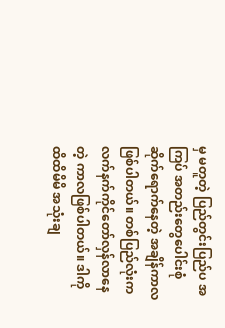မှ မတူတဲ့ ပြည်တွင်းပြည်ပ အကြပ် အတည်းတွေပေါင်းစုံ ဆိုက်ရောက်နေတဲ့ အချိန်ကာလဖြစ်ပါတယ်။ တစ်ပြည်လုံးက လက်နက်ကိုင်တော်လှန်လာနေ တဲ့ ကာလဖြစ်ပါတယ်။ ဒါကို ထိထိမိမိ အသုံးချ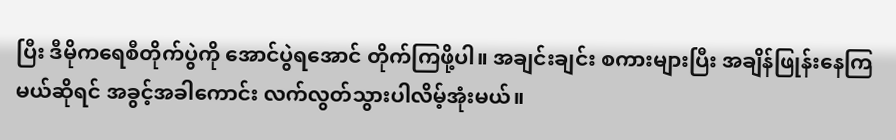ပြီး ဒီမိုကရေစီတိုက်ပွဲကို အောင်ပွဲရအောင် တိုက်ကြဖို့ပါ။ အချင်းချင်း စကားများပြီး အချိန်ဖြုန်းနေကြမယ်ဆိုရင် အခွင့်အခါကောင်း လက်လွတ်သွားပါလိမ့်အုံးမယ်။